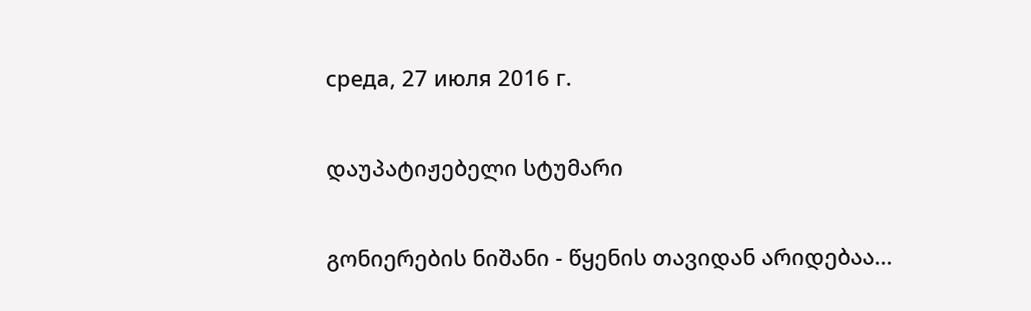среда, 27 июля 2016 г.

დაუპატიჟებელი სტუმარი

გონიერების ნიშანი - წყენის თავიდან არიდებაა...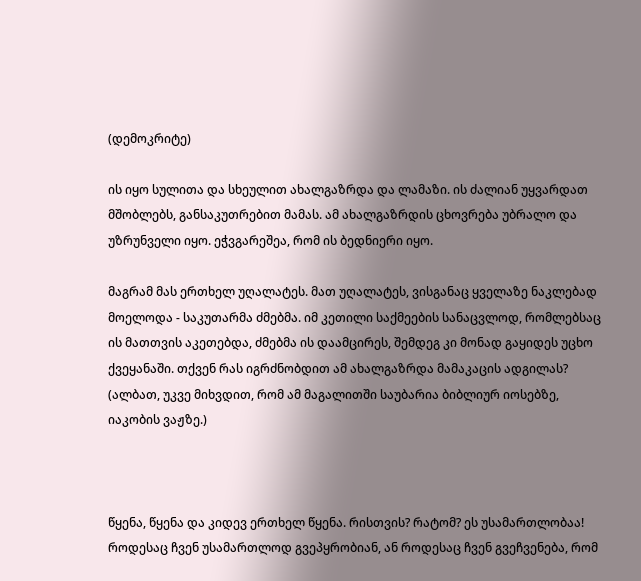(დემოკრიტე)

ის იყო სულითა და სხეულით ახალგაზრდა და ლამაზი. ის ძალიან უყვარდათ მშობლებს, განსაკუთრებით მამას. ამ ახალგაზრდის ცხოვრება უბრალო და უზრუნველი იყო. ეჭვგარეშეა, რომ ის ბედნიერი იყო.

მაგრამ მას ერთხელ უღალატეს. მათ უღალატეს, ვისგანაც ყველაზე ნაკლებად მოელოდა - საკუთარმა ძმებმა. იმ კეთილი საქმეების სანაცვლოდ, რომლებსაც ის მათთვის აკეთებდა, ძმებმა ის დაამცირეს, შემდეგ კი მონად გაყიდეს უცხო ქვეყანაში. თქვენ რას იგრძნობდით ამ ახალგაზრდა მამაკაცის ადგილას? (ალბათ, უკვე მიხვდით, რომ ამ მაგალითში საუბარია ბიბლიურ იოსებზე, იაკობის ვაჟზე.)



წყენა, წყენა და კიდევ ერთხელ წყენა. რისთვის? რატომ? ეს უსამართლობაა!
როდესაც ჩვენ უსამართლოდ გვეპყრობიან, ან როდესაც ჩვენ გვეჩვენება, რომ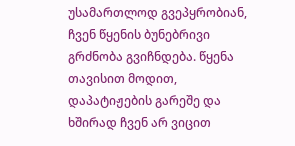უსამართლოდ გვეპყრობიან, ჩვენ წყენის ბუნებრივი გრძნობა გვიჩნდება. წყენა თავისით მოდით, დაპატიჟების გარეშე და ხშირად ჩვენ არ ვიცით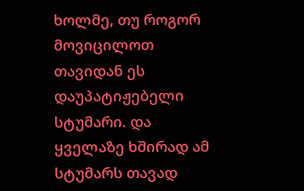ხოლმე, თუ როგორ მოვიცილოთ თავიდან ეს დაუპატიჟებელი სტუმარი. და ყველაზე ხშირად ამ სტუმარს თავად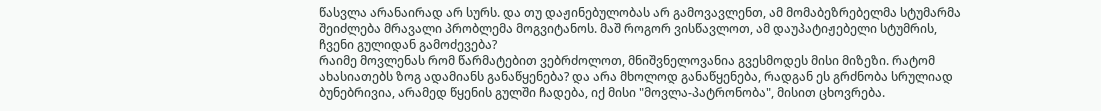წასვლა არანაირად არ სურს. და თუ დაჟინებულობას არ გამოვავლენთ, ამ მომაბეზრებელმა სტუმარმა შეიძლება მრავალი პრობლემა მოგვიტანოს. მაშ როგორ ვისწავლოთ, ამ დაუპატიჟებელი სტუმრის, ჩვენი გულიდან გამოძევება?
რაიმე მოვლენას რომ წარმატებით ვებრძოლოთ, მნიშვნელოვანია გვესმოდეს მისი მიზეზი. რატომ ახასიათებს ზოგ ადამიანს განაწყენება? და არა მხოლოდ განაწყენება, რადგან ეს გრძნობა სრულიად ბუნებრივია, არამედ წყენის გულში ჩადება, იქ მისი "მოვლა-პატრონობა", მისით ცხოვრება.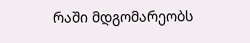რაში მდგომარეობს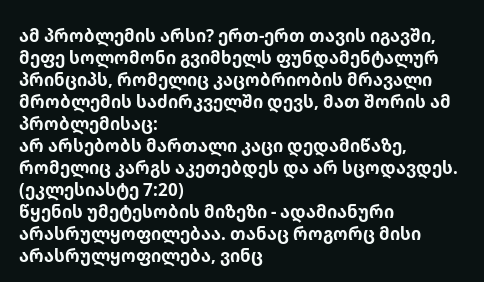ამ პრობლემის არსი? ერთ-ერთ თავის იგავში, მეფე სოლომონი გვიმხელს ფუნდამენტალურ პრინციპს, რომელიც კაცობრიობის მრავალი მრობლემის საძირკველში დევს, მათ შორის ამ პრობლემისაც:
არ არსებობს მართალი კაცი დედამიწაზე, რომელიც კარგს აკეთებდეს და არ სცოდავდეს. (ეკლესიასტე 7:20)
წყენის უმეტესობის მიზეზი - ადამიანური არასრულყოფილებაა. თანაც როგორც მისი არასრულყოფილება, ვინც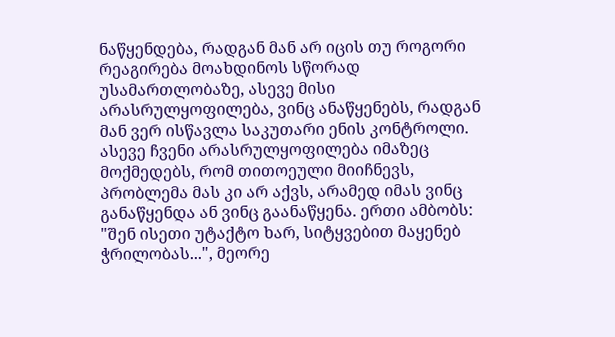ნაწყენდება, რადგან მან არ იცის თუ როგორი რეაგირება მოახდინოს სწორად უსამართლობაზე, ასევე მისი არასრულყოფილება, ვინც ანაწყენებს, რადგან მან ვერ ისწავლა საკუთარი ენის კონტროლი. ასევე ჩვენი არასრულყოფილება იმაზეც მოქმედებს, რომ თითოეული მიიჩნევს, პრობლემა მას კი არ აქვს, არამედ იმას ვინც განაწყენდა ან ვინც გაანაწყენა. ერთი ამბობს: "შენ ისეთი უტაქტო ხარ, სიტყვებით მაყენებ ჭრილობას...", მეორე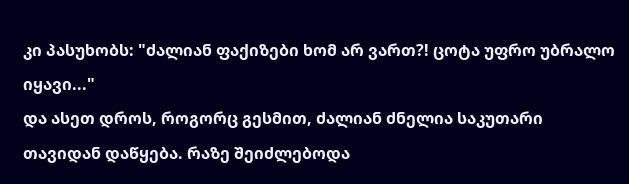კი პასუხობს: "ძალიან ფაქიზები ხომ არ ვართ?! ცოტა უფრო უბრალო იყავი..."
და ასეთ დროს, როგორც გესმით, ძალიან ძნელია საკუთარი თავიდან დაწყება. რაზე შეიძლებოდა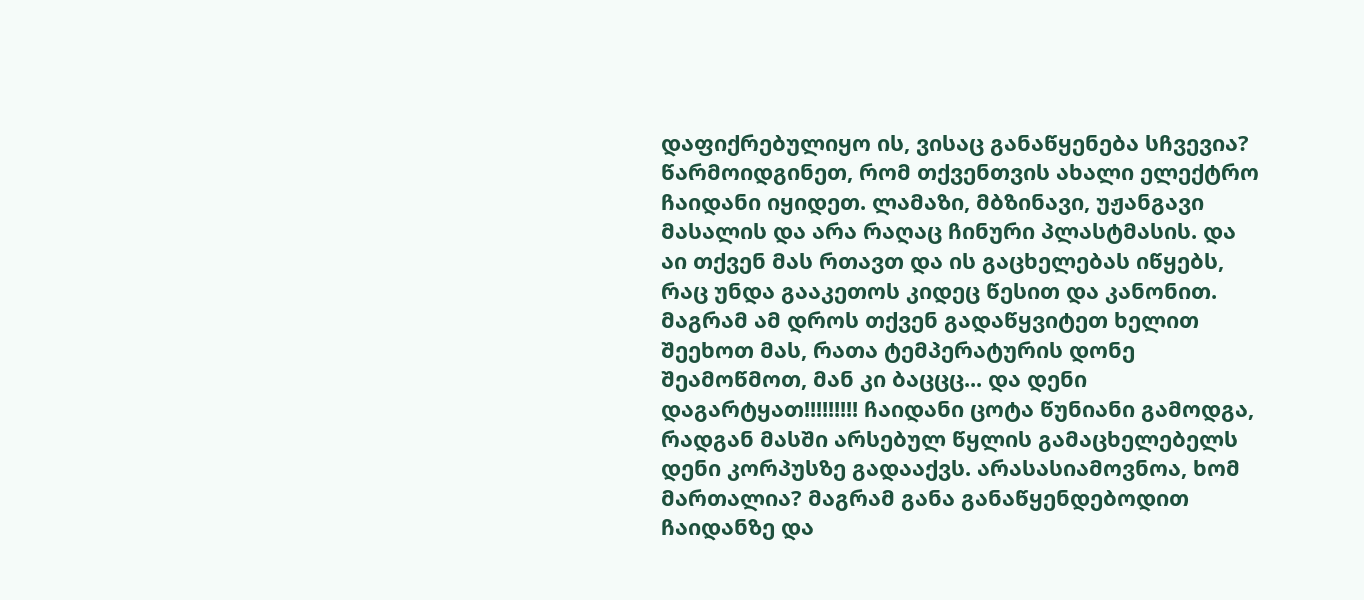დაფიქრებულიყო ის, ვისაც განაწყენება სჩვევია?
წარმოიდგინეთ, რომ თქვენთვის ახალი ელექტრო ჩაიდანი იყიდეთ. ლამაზი, მბზინავი, უჟანგავი მასალის და არა რაღაც ჩინური პლასტმასის. და აი თქვენ მას რთავთ და ის გაცხელებას იწყებს, რაც უნდა გააკეთოს კიდეც წესით და კანონით. მაგრამ ამ დროს თქვენ გადაწყვიტეთ ხელით შეეხოთ მას, რათა ტემპერატურის დონე შეამოწმოთ, მან კი ბაცცც... და დენი დაგარტყათ!!!!!!!!! ჩაიდანი ცოტა წუნიანი გამოდგა, რადგან მასში არსებულ წყლის გამაცხელებელს დენი კორპუსზე გადააქვს. არასასიამოვნოა, ხომ მართალია? მაგრამ განა განაწყენდებოდით ჩაიდანზე და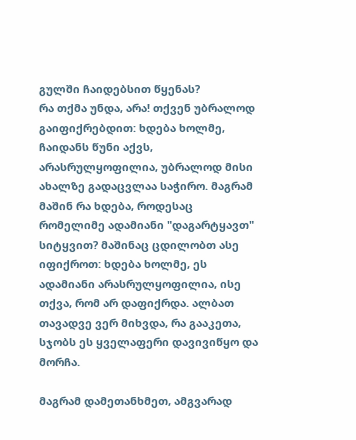გულში ჩაიდებსით წყენას?
რა თქმა უნდა, არა! თქვენ უბრალოდ გაიფიქრებდით: ხდება ხოლმე, ჩაიდანს წუნი აქვს, არასრულყოფილია, უბრალოდ მისი ახალზე გადაცვლაა საჭირო. მაგრამ მაშინ რა ხდება, როდესაც რომელიმე ადამიანი "დაგარტყავთ" სიტყვით? მაშინაც ცდილობთ ასე იფიქროთ: ხდება ხოლმე, ეს ადამიანი არასრულყოფილია, ისე თქვა, რომ არ დაფიქრდა. ალბათ თავადვე ვერ მიხვდა, რა გააკეთა, სჯობს ეს ყველაფერი დავივიწყო და მორჩა.

მაგრამ დამეთანხმეთ, ამგვარად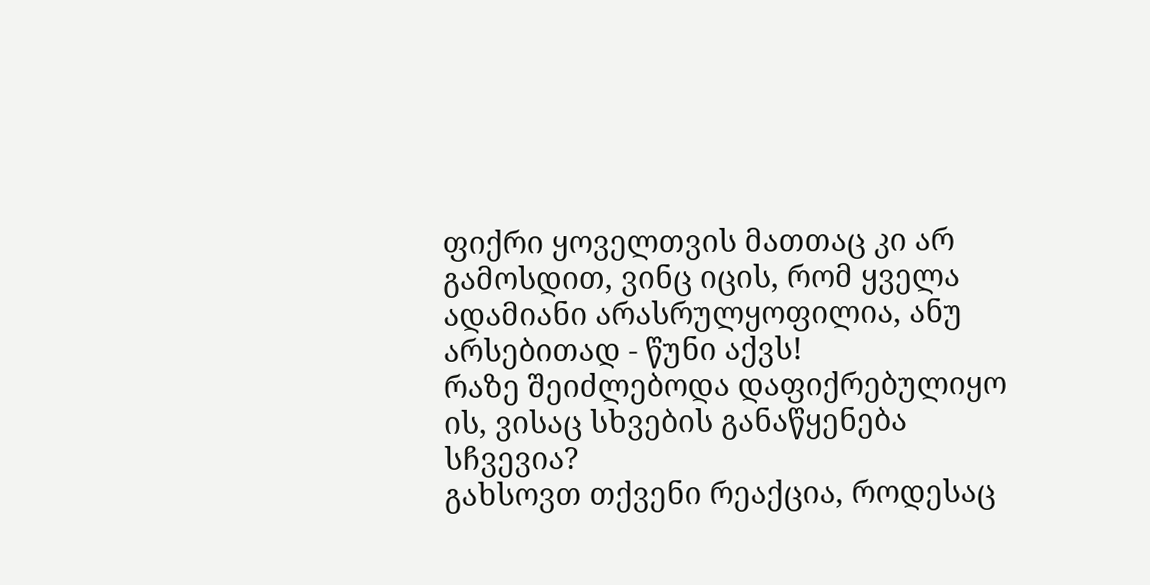ფიქრი ყოველთვის მათთაც კი არ გამოსდით, ვინც იცის, რომ ყველა ადამიანი არასრულყოფილია, ანუ არსებითად - წუნი აქვს!
რაზე შეიძლებოდა დაფიქრებულიყო ის, ვისაც სხვების განაწყენება სჩვევია?
გახსოვთ თქვენი რეაქცია, როდესაც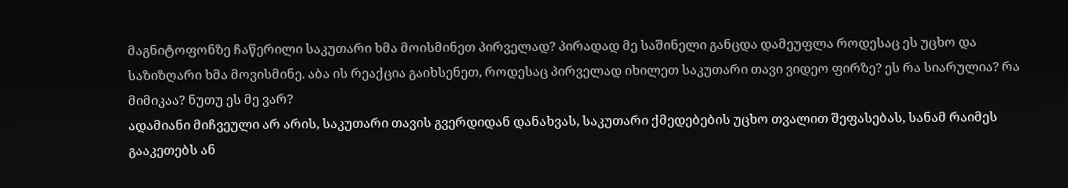მაგნიტოფონზე ჩაწერილი საკუთარი ხმა მოისმინეთ პირველად? პირადად მე საშინელი განცდა დამეუფლა როდესაც ეს უცხო და საზიზღარი ხმა მოვისმინე. აბა ის რეაქცია გაიხსენეთ, როდესაც პირველად იხილეთ საკუთარი თავი ვიდეო ფირზე? ეს რა სიარულია? რა მიმიკაა? ნუთუ ეს მე ვარ?
ადამიანი მიჩვეული არ არის, საკუთარი თავის გვერდიდან დანახვას, საკუთარი ქმედებების უცხო თვალით შეფასებას, სანამ რაიმეს გააკეთებს ან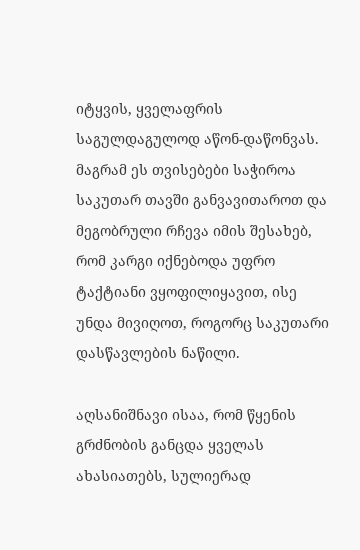იტყვის, ყველაფრის საგულდაგულოდ აწონ-დაწონვას. მაგრამ ეს თვისებები საჭიროა საკუთარ თავში განვავითაროთ და მეგობრული რჩევა იმის შესახებ, რომ კარგი იქნებოდა უფრო ტაქტიანი ვყოფილიყავით, ისე უნდა მივიღოთ, როგორც საკუთარი დასწავლების ნაწილი.

აღსანიშნავი ისაა, რომ წყენის გრძნობის განცდა ყველას ახასიათებს, სულიერად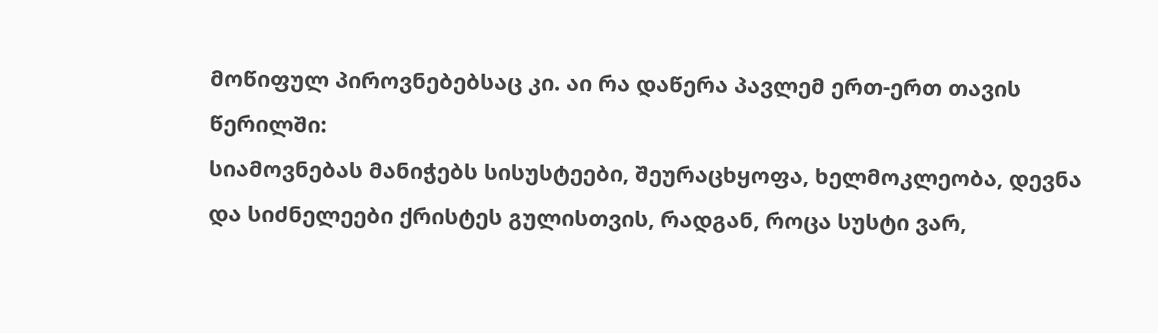მოწიფულ პიროვნებებსაც კი. აი რა დაწერა პავლემ ერთ-ერთ თავის წერილში:
სიამოვნებას მანიჭებს სისუსტეები, შეურაცხყოფა, ხელმოკლეობა, დევნა და სიძნელეები ქრისტეს გულისთვის, რადგან, როცა სუსტი ვარ,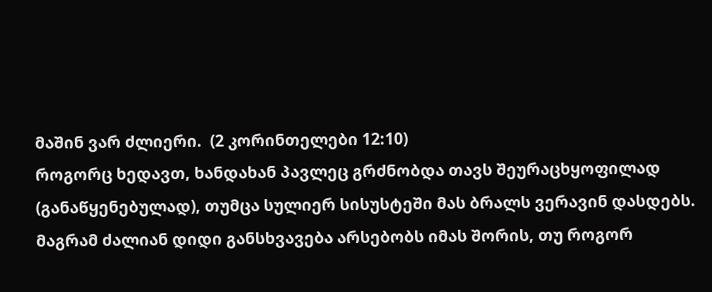მაშინ ვარ ძლიერი.  (2 კორინთელები 12:10)
როგორც ხედავთ, ხანდახან პავლეც გრძნობდა თავს შეურაცხყოფილად (განაწყენებულად), თუმცა სულიერ სისუსტეში მას ბრალს ვერავინ დასდებს. მაგრამ ძალიან დიდი განსხვავება არსებობს იმას შორის, თუ როგორ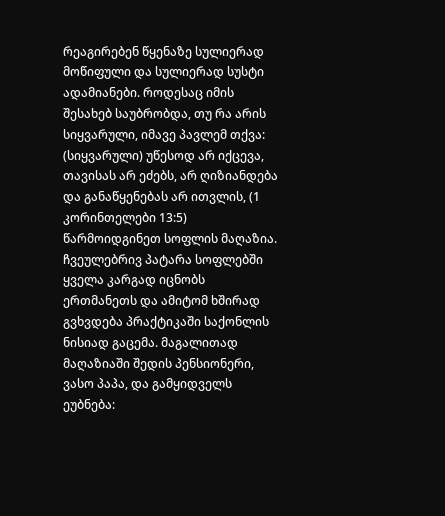რეაგირებენ წყენაზე სულიერად მოწიფული და სულიერად სუსტი ადამიანები. როდესაც იმის შესახებ საუბრობდა, თუ რა არის სიყვარული, იმავე პავლემ თქვა:
(სიყვარული) უწესოდ არ იქცევა, თავისას არ ეძებს, არ ღიზიანდება და განაწყენებას არ ითვლის, (1 კორინთელები 13:5)
წარმოიდგინეთ სოფლის მაღაზია. ჩვეულებრივ პატარა სოფლებში ყველა კარგად იცნობს ერთმანეთს და ამიტომ ხშირად გვხვდება პრაქტიკაში საქონლის ნისიად გაცემა. მაგალითად მაღაზიაში შედის პენსიონერი, ვასო პაპა, და გამყიდველს ეუბნება: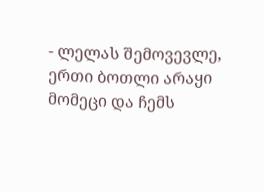- ლელას შემოვევლე, ერთი ბოთლი არაყი მომეცი და ჩემს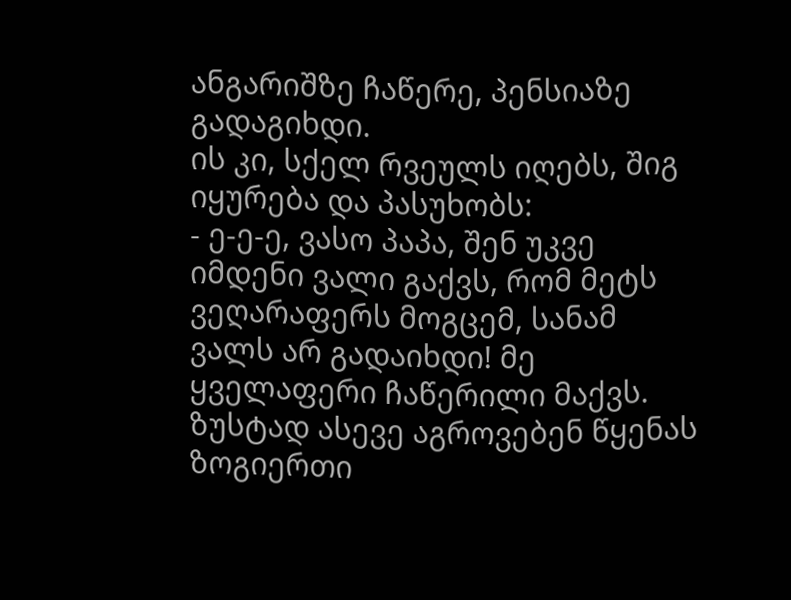ანგარიშზე ჩაწერე, პენსიაზე გადაგიხდი.
ის კი, სქელ რვეულს იღებს, შიგ იყურება და პასუხობს:
- ე-ე-ე, ვასო პაპა, შენ უკვე იმდენი ვალი გაქვს, რომ მეტს ვეღარაფერს მოგცემ, სანამ ვალს არ გადაიხდი! მე ყველაფერი ჩაწერილი მაქვს.
ზუსტად ასევე აგროვებენ წყენას ზოგიერთი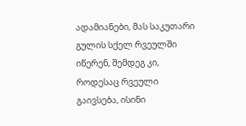ადამიანები, მას საკუთარი გულის სქელ რვეულში იწერენ, შემდეგ კი, როდესაც რვეული გაივსება, ისინი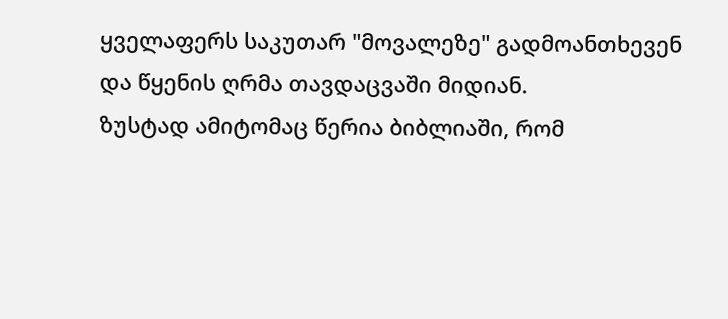ყველაფერს საკუთარ "მოვალეზე" გადმოანთხევენ და წყენის ღრმა თავდაცვაში მიდიან.
ზუსტად ამიტომაც წერია ბიბლიაში, რომ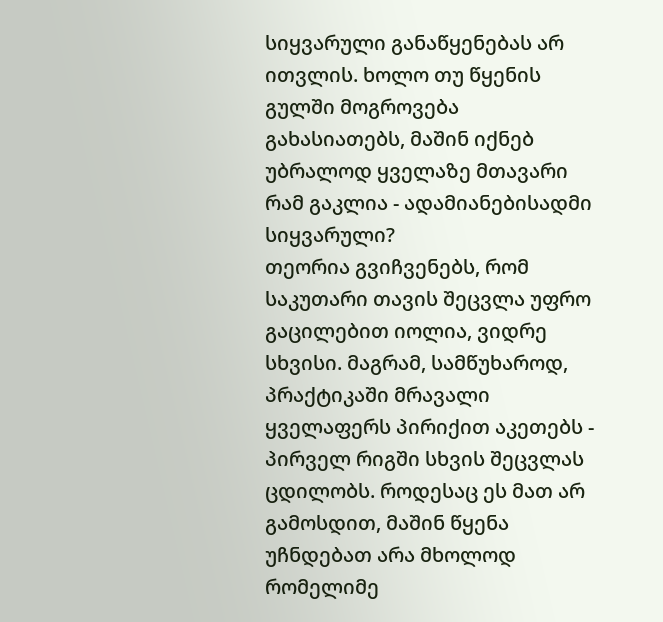სიყვარული განაწყენებას არ ითვლის. ხოლო თუ წყენის გულში მოგროვება გახასიათებს, მაშინ იქნებ უბრალოდ ყველაზე მთავარი რამ გაკლია - ადამიანებისადმი სიყვარული?
თეორია გვიჩვენებს, რომ საკუთარი თავის შეცვლა უფრო გაცილებით იოლია, ვიდრე სხვისი. მაგრამ, სამწუხაროდ, პრაქტიკაში მრავალი ყველაფერს პირიქით აკეთებს - პირველ რიგში სხვის შეცვლას ცდილობს. როდესაც ეს მათ არ გამოსდით, მაშინ წყენა უჩნდებათ არა მხოლოდ რომელიმე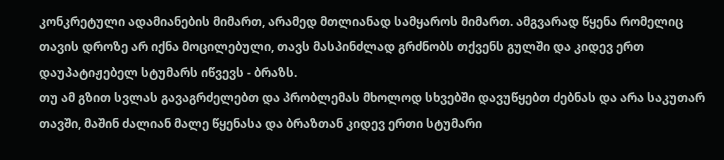კონკრეტული ადამიანების მიმართ, არამედ მთლიანად სამყაროს მიმართ. ამგვარად წყენა რომელიც თავის დროზე არ იქნა მოცილებული, თავს მასპინძლად გრძნობს თქვენს გულში და კიდევ ერთ დაუპატიჟებელ სტუმარს იწვევს - ბრაზს.
თუ ამ გზით სვლას გავაგრძელებთ და პრობლემას მხოლოდ სხვებში დავუწყებთ ძებნას და არა საკუთარ თავში, მაშინ ძალიან მალე წყენასა და ბრაზთან კიდევ ერთი სტუმარი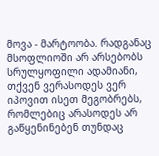მოვა - მარტოობა. რადგანაც მსოფლიოში არ არსებობს სრულყოფილი ადამიანი, თქვენ ვერასოდეს ვერ იპოვით ისეთ მეგობრებს, რომლებიც არასოდეს არ გაწყენინებენ თუნდაც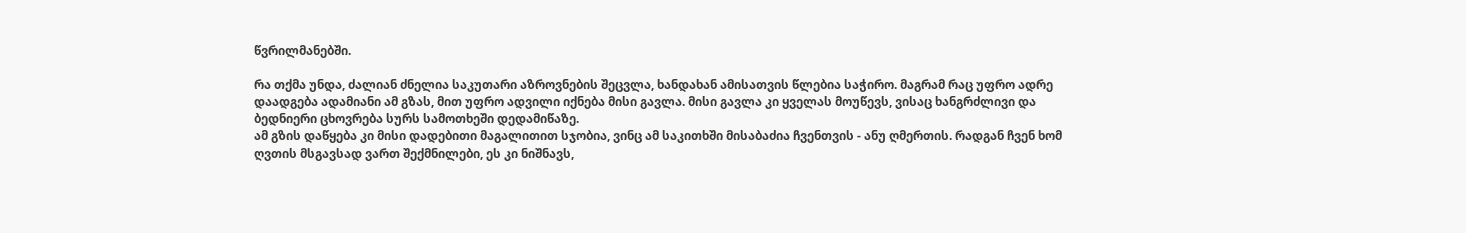წვრილმანებში.

რა თქმა უნდა, ძალიან ძნელია საკუთარი აზროვნების შეცვლა, ხანდახან ამისათვის წლებია საჭირო. მაგრამ რაც უფრო ადრე დაადგება ადამიანი ამ გზას, მით უფრო ადვილი იქნება მისი გავლა. მისი გავლა კი ყველას მოუწევს, ვისაც ხანგრძლივი და ბედნიერი ცხოვრება სურს სამოთხეში დედამიწაზე.
ამ გზის დაწყება კი მისი დადებითი მაგალითით სჯობია, ვინც ამ საკითხში მისაბაძია ჩვენთვის - ანუ ღმერთის. რადგან ჩვენ ხომ ღვთის მსგავსად ვართ შექმნილები, ეს კი ნიშნავს,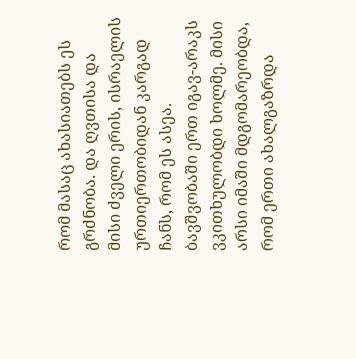რომ მასაც ახასიათებს ეს გრძნობა. და ღვთისა და მისი ძველი ერის, ისრაელის ურთიერთობიდან კარგად ჩანს, რომ ეს ასეა.
ბავშვობაში ერთ იგავ-არაკს ვკითხულობდი ხოლმე. მისი არსი იმაში მდგომარეობდა, რომ ერთი ახალგაზრდა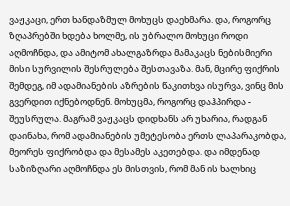ვაჟკაცი, ერთ ხანდაზმულ მოხუცს დაეხმარა. და, როგორც ზღაპრებში ხდება ხოლმე, ის უბრალო მოხუცი როდი აღმოჩნდა, და ამიტომ ახალგაზრდა მამაკაცს ნებისმიერი მისი სურვილის შესრულება შესთავაზა. მან, მცირე ფიქრის შემდეგ, იმ ადამიანების აზრების წაკითხვა ისურვა, ვინც მის გვერდით იქნებოდნენ. მოხუცმა, როგორც დაჰპირდა - შეუსრულა. მაგრამ ვაჟკაცს დიდხანს არ უხარია, რადგან დაინახა, რომ ადამიანების უმეტესობა ერთს ლაპარაკობდა, მეორეს ფიქრობდა და მესამეს აკეთებდა. და იმდენად საზიზღარი აღმოჩნდა ეს მისთვის, რომ მან ის ხალხიც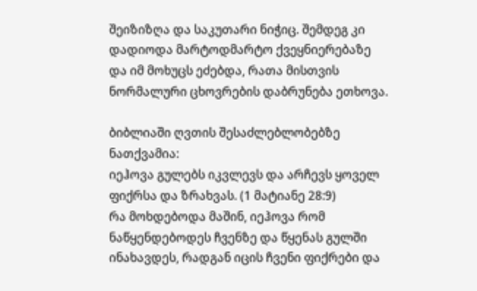შეიზიზღა და საკუთარი ნიჭიც. შემდეგ კი დადიოდა მარტოდმარტო ქვეყნიერებაზე და იმ მოხუცს ეძებდა, რათა მისთვის ნორმალური ცხოვრების დაბრუნება ეთხოვა.

ბიბლიაში ღვთის შესაძლებლობებზე ნათქვამია:
იეჰოვა გულებს იკვლევს და არჩევს ყოველ ფიქრსა და ზრახვას. (1 მატიანე 28:9)
რა მოხდებოდა მაშინ, იეჰოვა რომ ნაწყენდებოდეს ჩვენზე და წყენას გულში ინახავდეს, რადგან იცის ჩვენი ფიქრები და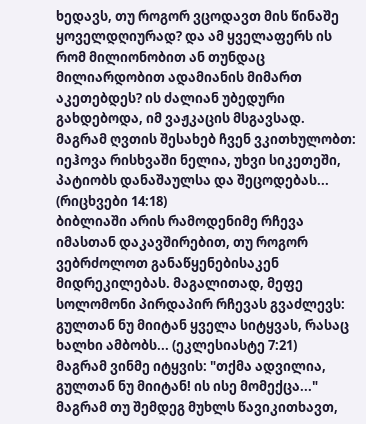ხედავს, თუ როგორ ვცოდავთ მის წინაშე ყოველდღიურად? და ამ ყველაფერს ის რომ მილიონობით ან თუნდაც მილიარდობით ადამიანის მიმართ აკეთებდეს? ის ძალიან უბედური გახდებოდა, იმ ვაჟკაცის მსგავსად. მაგრამ ღვთის შესახებ ჩვენ ვკითხულობთ:
იეჰოვა რისხვაში ნელია, უხვი სიკეთეში, პატიობს დანაშაულსა და შეცოდებას... (რიცხვები 14:18)
ბიბლიაში არის რამოდენიმე რჩევა იმასთან დაკავშირებით, თუ როგორ ვებრძოლოთ განაწყენებისაკენ მიდრეკილებას. მაგალითად, მეფე სოლომონი პირდაპირ რჩევას გვაძლევს:
გულთან ნუ მიიტან ყველა სიტყვას, რასაც ხალხი ამბობს... (ეკლესიასტე 7:21)
მაგრამ ვინმე იტყვის: "თქმა ადვილია, გულთან ნუ მიიტან! ის ისე მომექცა..." მაგრამ თუ შემდეგ მუხლს წავიკითხავთ,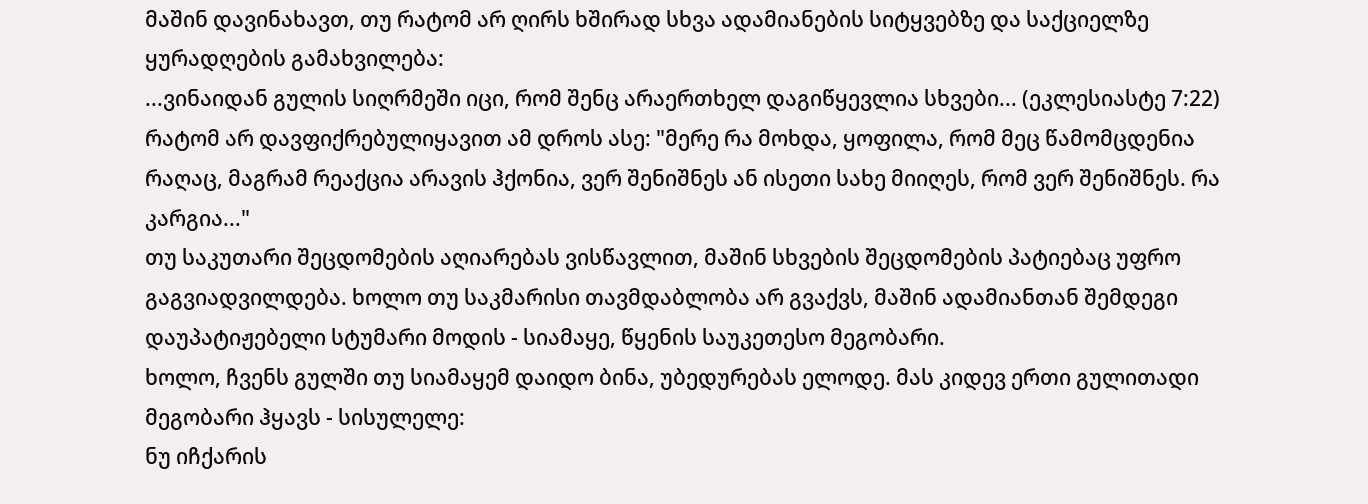მაშინ დავინახავთ, თუ რატომ არ ღირს ხშირად სხვა ადამიანების სიტყვებზე და საქციელზე ყურადღების გამახვილება:
...ვინაიდან გულის სიღრმეში იცი, რომ შენც არაერთხელ დაგიწყევლია სხვები... (ეკლესიასტე 7:22)
რატომ არ დავფიქრებულიყავით ამ დროს ასე: "მერე რა მოხდა, ყოფილა, რომ მეც წამომცდენია რაღაც, მაგრამ რეაქცია არავის ჰქონია, ვერ შენიშნეს ან ისეთი სახე მიიღეს, რომ ვერ შენიშნეს. რა კარგია..."
თუ საკუთარი შეცდომების აღიარებას ვისწავლით, მაშინ სხვების შეცდომების პატიებაც უფრო გაგვიადვილდება. ხოლო თუ საკმარისი თავმდაბლობა არ გვაქვს, მაშინ ადამიანთან შემდეგი დაუპატიჟებელი სტუმარი მოდის - სიამაყე, წყენის საუკეთესო მეგობარი.
ხოლო, ჩვენს გულში თუ სიამაყემ დაიდო ბინა, უბედურებას ელოდე. მას კიდევ ერთი გულითადი მეგობარი ჰყავს - სისულელე:
ნუ იჩქარის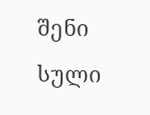შენი სული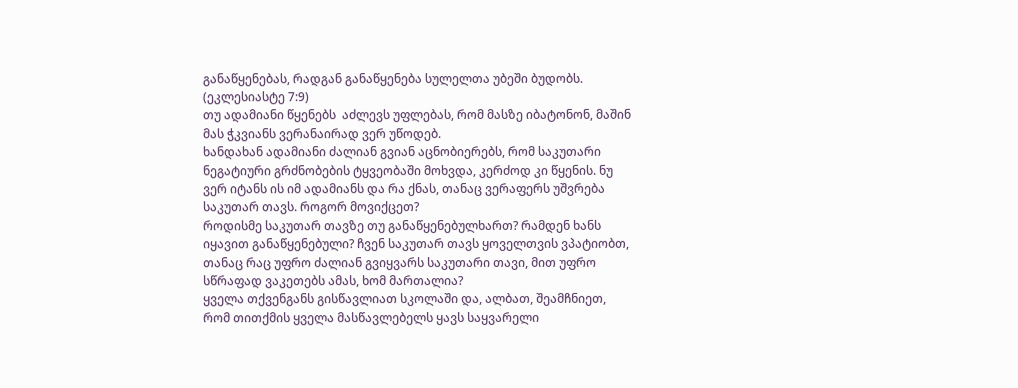განაწყენებას, რადგან განაწყენება სულელთა უბეში ბუდობს. (ეკლესიასტე 7:9)
თუ ადამიანი წყენებს  აძლევს უფლებას, რომ მასზე იბატონონ, მაშინ მას ჭკვიანს ვერანაირად ვერ უწოდებ.
ხანდახან ადამიანი ძალიან გვიან აცნობიერებს, რომ საკუთარი ნეგატიური გრძნობების ტყვეობაში მოხვდა, კერძოდ კი წყენის. ნუ ვერ იტანს ის იმ ადამიანს და რა ქნას, თანაც ვერაფერს უშვრება საკუთარ თავს. როგორ მოვიქცეთ?
როდისმე საკუთარ თავზე თუ განაწყენებულხართ? რამდენ ხანს იყავით განაწყენებული? ჩვენ საკუთარ თავს ყოველთვის ვპატიობთ, თანაც რაც უფრო ძალიან გვიყვარს საკუთარი თავი, მით უფრო სწრაფად ვაკეთებს ამას, ხომ მართალია?
ყველა თქვენგანს გისწავლიათ სკოლაში და, ალბათ, შეამჩნიეთ, რომ თითქმის ყველა მასწავლებელს ყავს საყვარელი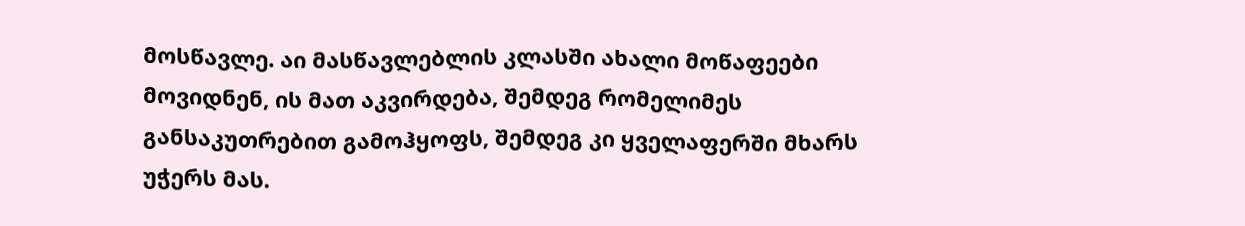მოსწავლე. აი მასწავლებლის კლასში ახალი მოწაფეები მოვიდნენ, ის მათ აკვირდება, შემდეგ რომელიმეს განსაკუთრებით გამოჰყოფს, შემდეგ კი ყველაფერში მხარს უჭერს მას.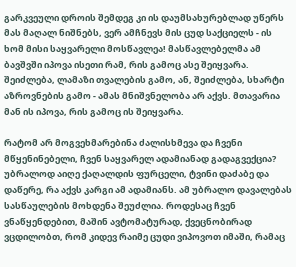გარკვეული დროის შემდეგ კი ის დაუმსახურებლად უწერს მას მაღალ ნიშნებს, ვერ ამჩნევს მის ცუდ საქციელს - ის ხომ მისი საყვარელი მოსწავლეა! მასწავლებელმა ამ ბავშვში იპოვა ისეთი რამ, რის გამოც ასე შეიყვარა. შეიძლება, ლამაზი თვალების გამო, ან, შეიძლება, სხარტი აზროვნების გამო - ამას მნიშვნელობა არ აქვს. მთავარია მან ის იპოვა, რის გამოც ის შეიყვარა.

რატომ არ მოგვეხმარებინა ძალისხმევა და ჩვენი მწყენინებელი, ჩვენ საყვარელ ადამიანად გადაგვექცია? უბრალოდ აიღე ქაღალდის ფურცელი, ტვინი დაძაბე და დაწერე, რა აქვს კარგი ამ ადამიანს. ამ უბრალო დავალებას სასწაულების მოხდენა შეუძლია. როდესაც ჩვენ ვნაწყენდებით, მაშინ ავტომატურად, ქვეცნობირად ვცდილობთ, რომ კიდევ რაიმე ცუდი ვიპოვოთ იმაში, რამაც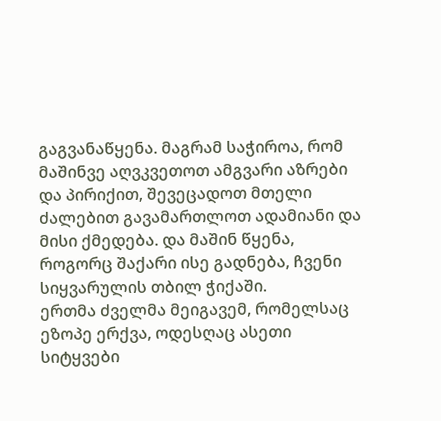გაგვანაწყენა. მაგრამ საჭიროა, რომ მაშინვე აღვკვეთოთ ამგვარი აზრები და პირიქით, შევეცადოთ მთელი ძალებით გავამართლოთ ადამიანი და მისი ქმედება. და მაშინ წყენა, როგორც შაქარი ისე გადნება, ჩვენი სიყვარულის თბილ ჭიქაში.
ერთმა ძველმა მეიგავემ, რომელსაც ეზოპე ერქვა, ოდესღაც ასეთი სიტყვები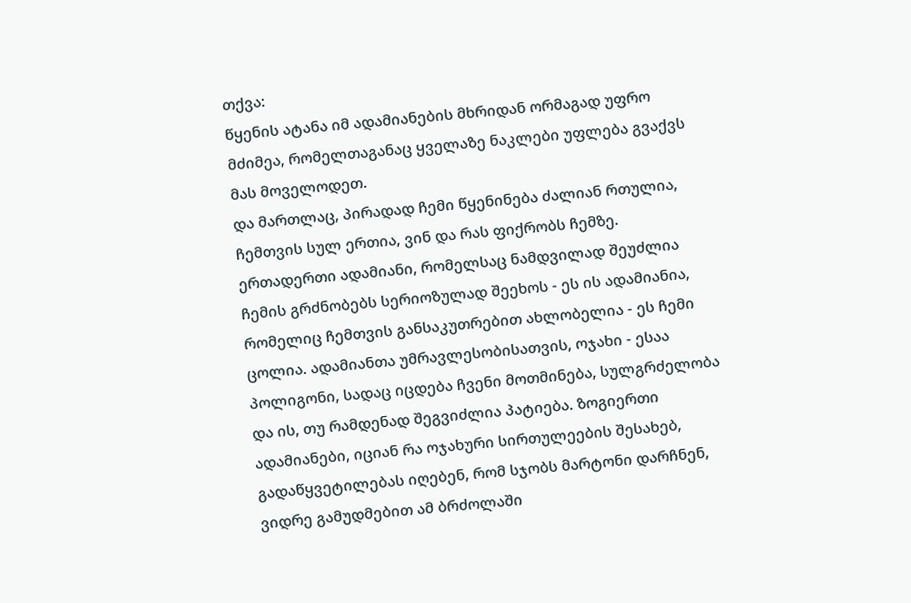თქვა:
წყენის ატანა იმ ადამიანების მხრიდან ორმაგად უფრო მძიმეა, რომელთაგანაც ყველაზე ნაკლები უფლება გვაქვს მას მოველოდეთ.
და მართლაც, პირადად ჩემი წყენინება ძალიან რთულია, ჩემთვის სულ ერთია, ვინ და რას ფიქრობს ჩემზე. ერთადერთი ადამიანი, რომელსაც ნამდვილად შეუძლია ჩემის გრძნობებს სერიოზულად შეეხოს - ეს ის ადამიანია, რომელიც ჩემთვის განსაკუთრებით ახლობელია - ეს ჩემი ცოლია. ადამიანთა უმრავლესობისათვის, ოჯახი - ესაა პოლიგონი, სადაც იცდება ჩვენი მოთმინება, სულგრძელობა და ის, თუ რამდენად შეგვიძლია პატიება. ზოგიერთი ადამიანები, იციან რა ოჯახური სირთულეების შესახებ, გადაწყვეტილებას იღებენ, რომ სჯობს მარტონი დარჩნენ, ვიდრე გამუდმებით ამ ბრძოლაში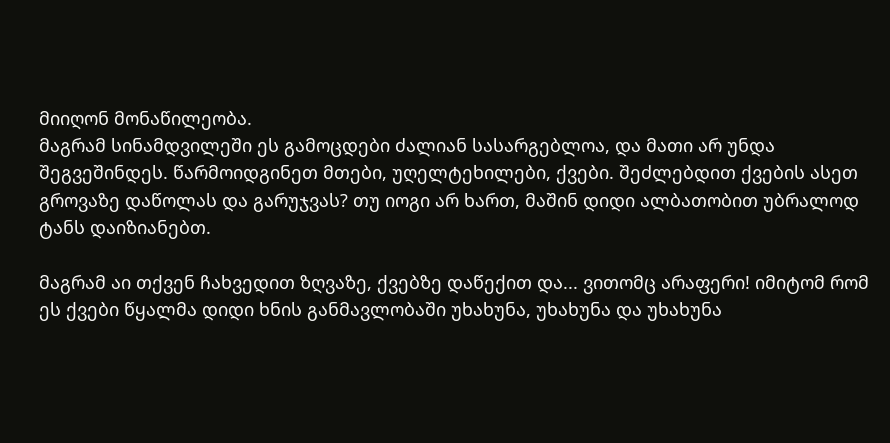მიიღონ მონაწილეობა.
მაგრამ სინამდვილეში ეს გამოცდები ძალიან სასარგებლოა, და მათი არ უნდა შეგვეშინდეს. წარმოიდგინეთ მთები, უღელტეხილები, ქვები. შეძლებდით ქვების ასეთ გროვაზე დაწოლას და გარუჯვას? თუ იოგი არ ხართ, მაშინ დიდი ალბათობით უბრალოდ ტანს დაიზიანებთ.

მაგრამ აი თქვენ ჩახვედით ზღვაზე, ქვებზე დაწექით და... ვითომც არაფერი! იმიტომ რომ ეს ქვები წყალმა დიდი ხნის განმავლობაში უხახუნა, უხახუნა და უხახუნა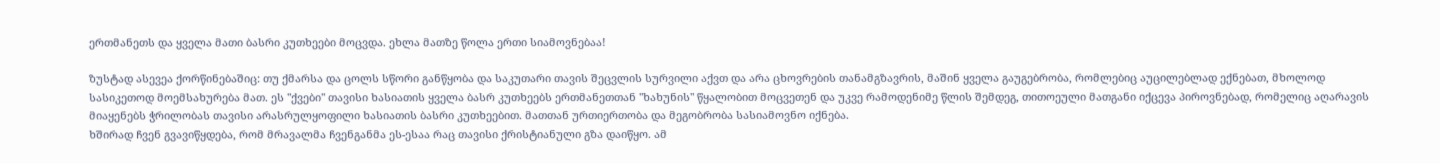ერთმანეთს და ყველა მათი ბასრი კუთხეები მოცვდა. ეხლა მათზე წოლა ერთი სიამოვნებაა!

ზუსტად ასევეა ქორწინებაშიც: თუ ქმარსა და ცოლს სწორი განწყობა და საკუთარი თავის შეცვლის სურვილი აქვთ და არა ცხოვრების თანამგზავრის, მაშინ ყველა გაუგებრობა, რომლებიც აუცილებლად ექნებათ, მხოლოდ სასიკეთოდ მოემსახურება მათ. ეს "ქვები" თავისი ხასიათის ყველა ბასრ კუთხეებს ერთმანეთთან "ხახუნის" წყალობით მოცვეთენ და უკვე რამოდენიმე წლის შემდეგ, თითოეული მათგანი იქცევა პიროვნებად, რომელიც აღარავის მიაყენებს ჭრილობას თავისი არასრულყოფილი ხასიათის ბასრი კუთხეებით. მათთან ურთიერთობა და მეგობრობა სასიამოვნო იქნება.
ხშირად ჩვენ გვავიწყდება, რომ მრავალმა ჩვენგანმა ეს-ესაა რაც თავისი ქრისტიანული გზა დაიწყო. ამ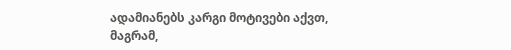ადამიანებს კარგი მოტივები აქვთ, მაგრამ,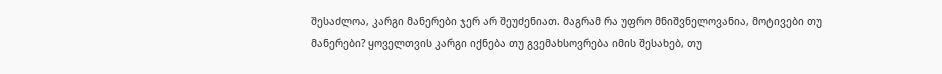შესაძლოა, კარგი მანერები ჯერ არ შეუძენიათ. მაგრამ რა უფრო მნიშვნელოვანია, მოტივები თუ მანერები? ყოველთვის კარგი იქნება თუ გვემახსოვრება იმის შესახებ, თუ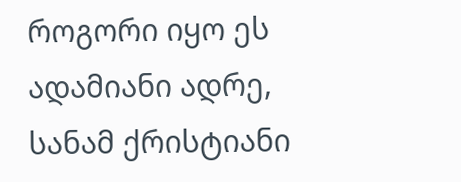როგორი იყო ეს ადამიანი ადრე, სანამ ქრისტიანი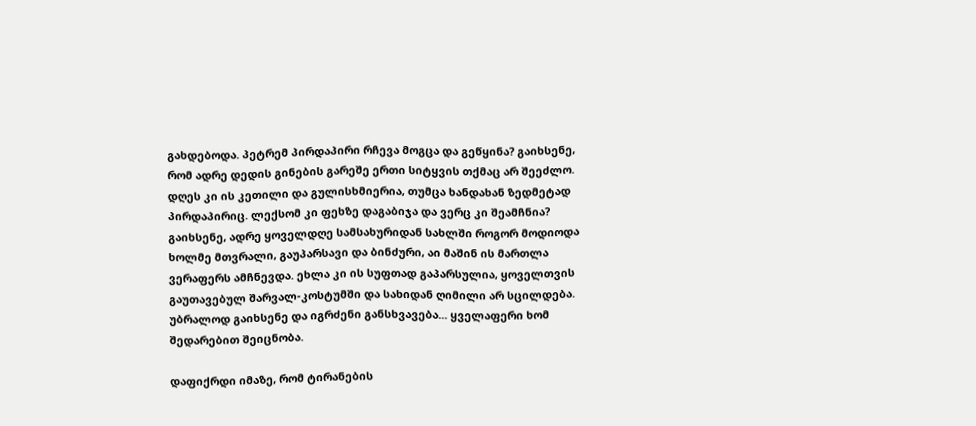გახდებოდა. პეტრემ პირდაპირი რჩევა მოგცა და გეწყინა? გაიხსენე, რომ ადრე დედის გინების გარეშე ერთი სიტყვის თქმაც არ შეეძლო. დღეს კი ის კეთილი და გულისხმიერია, თუმცა ხანდახან ზედმეტად პირდაპირიც. ლექსომ კი ფეხზე დაგაბიჯა და ვერც კი შეამჩნია? გაიხსენე, ადრე ყოველდღე სამსახურიდან სახლში როგორ მოდიოდა ხოლმე მთვრალი, გაუპარსავი და ბინძური, აი მაშინ ის მართლა ვერაფერს ამჩნევდა. ეხლა კი ის სუფთად გაპარსულია, ყოველთვის გაუთავებულ შარვალ-კოსტუმში და სახიდან ღიმილი არ სცილდება. უბრალოდ გაიხსენე და იგრძენი განსხვავება... ყველაფერი ხომ შედარებით შეიცნობა.

დაფიქრდი იმაზე, რომ ტირანების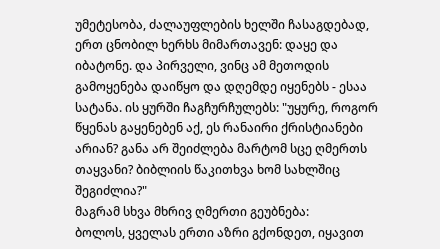უმეტესობა, ძალაუფლების ხელში ჩასაგდებად, ერთ ცნობილ ხერხს მიმართავენ: დაყე და იბატონე. და პირველი, ვინც ამ მეთოდის გამოყენება დაიწყო და დღემდე იყენებს - ესაა სატანა. ის ყურში ჩაგჩურჩულებს: "უყურე, როგორ წყენას გაყენებენ აქ, ეს რანაირი ქრისტიანები არიან? განა არ შეიძლება მარტომ სცე ღმერთს თაყვანი? ბიბლიის წაკითხვა ხომ სახლშიც შეგიძლია?"
მაგრამ სხვა მხრივ ღმერთი გეუბნება:
ბოლოს, ყველას ერთი აზრი გქონდეთ, იყავით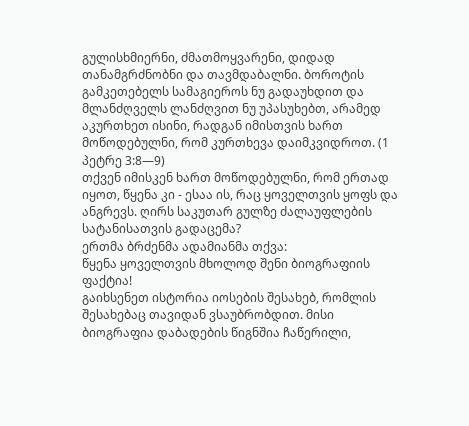გულისხმიერნი, ძმათმოყვარენი, დიდად თანამგრძნობნი და თავმდაბალნი. ბოროტის გამკეთებელს სამაგიეროს ნუ გადაუხდით და მლანძღველს ლანძღვით ნუ უპასუხებთ, არამედ აკურთხეთ ისინი, რადგან იმისთვის ხართ მოწოდებულნი, რომ კურთხევა დაიმკვიდროთ. (1 პეტრე 3:8—9)
თქვენ იმისკენ ხართ მოწოდებულნი, რომ ერთად იყოთ, წყენა კი - ესაა ის, რაც ყოველთვის ყოფს და ანგრევს. ღირს საკუთარ გულზე ძალაუფლების სატანისათვის გადაცემა?
ერთმა ბრძენმა ადამიანმა თქვა:
წყენა ყოველთვის მხოლოდ შენი ბიოგრაფიის ფაქტია!
გაიხსენეთ ისტორია იოსების შესახებ, რომლის შესახებაც თავიდან ვსაუბრობდით. მისი ბიოგრაფია დაბადების წიგნშია ჩაწერილი,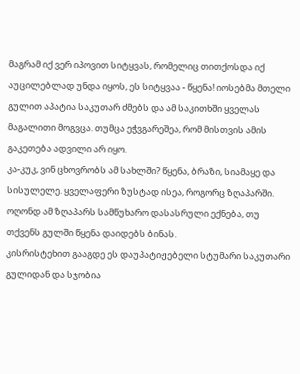მაგრამ იქ ვერ იპოვით სიტყვას, რომელიც თითქოსდა იქ აუცილებლად უნდა იყოს, ეს სიტყვაა - წყენა! იოსებმა მთელი გულით აპატია საკუთარ ძმებს და ამ საკითხში ყველას მაგალითი მოგვცა. თუმცა ეჭვგარეშეა, რომ მისთვის ამის გაკეთება ადვილი არ იყო.
კა-კუკ, ვინ ცხოვრობს ამ სახლში? წყენა, ბრაზი, სიამაყე და სისულელე. ყველაფერი ზუსტად ისეა, როგორც ზღაპარში. ოღონდ ამ ზღაპარს სამწუხარო დასასრული ექნება, თუ თქვენს გულში წყენა დაიდებს ბინას.
კისრისტეხით გააგდე ეს დაუპატიჟებელი სტუმარი საკუთარი გულიდან და სჯობია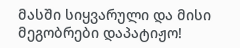მასში სიყვარული და მისი მეგობრები დაპატიჟო!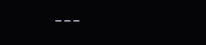---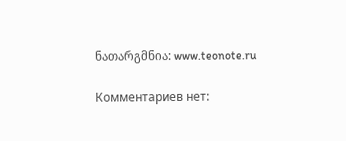ნათარგმნია: www.teonote.ru

Комментариев нет: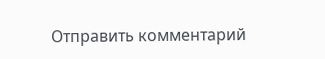Отправить комментарий